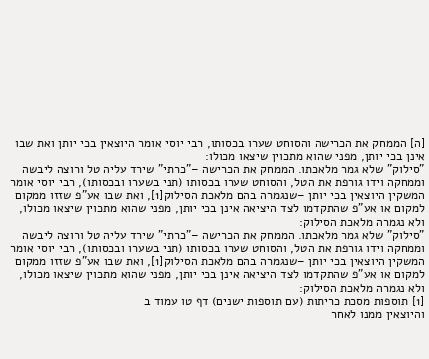[ה] הממחק את הכרישה והסוחט שערו בכסותו, רבי יוסי אומר היוצאין בכי יותן ואת שבו אינן בכי יותן, מפני שהוא מתכוין שיצאו מכולו:
"סילוק" שלא גמר מלאכתו. הממחק את הכרישה –"כרתי" שירד עליה טל ורוצה ליבשה וממחקה וידו גורפת את הטל, והסוחט שערו בכסותו (תני בשערו ובכסותו), רבי יוסי אומר המשקין היוצאין בכי יותן –שנגמרה בהם מלאכת הסילוק[1], ואת שבו אע"פ שזזו ממקום למקום או אע"פ שהתקדמו לצד היציאה אינן בכי יותן, מפני שהוא מתכוין שיצאו מכולו, ולא נגמרה מלאכת הסילוק:
"סילוק" שלא גמר מלאכתו. הממחק את הכרישה –"כרתי" שירד עליה טל ורוצה ליבשה וממחקה וידו גורפת את הטל, והסוחט שערו בכסותו (תני בשערו ובכסותו), רבי יוסי אומר המשקין היוצאין בכי יותן –שנגמרה בהם מלאכת הסילוק[1], ואת שבו אע"פ שזזו ממקום למקום או אע"פ שהתקדמו לצד היציאה אינן בכי יותן, מפני שהוא מתכוין שיצאו מכולו, ולא נגמרה מלאכת הסילוק:
[1] תוספות מסכת כריתות (עם תוספות ישנים) דף טו עמוד ב
והיוצאין ממנו לאחר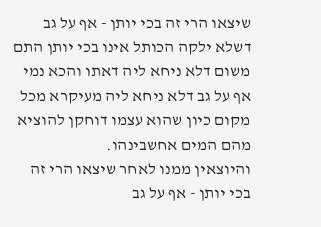שיצאו הרי זה בכי יותן - אף על גב דשלא ילקה הכותל אינו בכי יותן התם משום דלא ניחא ליה דאתו והכא נמי אף על גב דלא ניחא ליה מעיקרא מכל מקום כיון שהוא עצמו דוחקן להוציא מהם המים אחשבינהו.
והיוצאין ממנו לאחר שיצאו הרי זה בכי יותן - אף על גב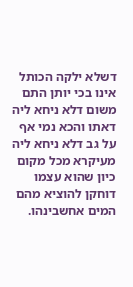דשלא ילקה הכותל אינו בכי יותן התם משום דלא ניחא ליה דאתו והכא נמי אף על גב דלא ניחא ליה מעיקרא מכל מקום כיון שהוא עצמו דוחקן להוציא מהם המים אחשבינהו.